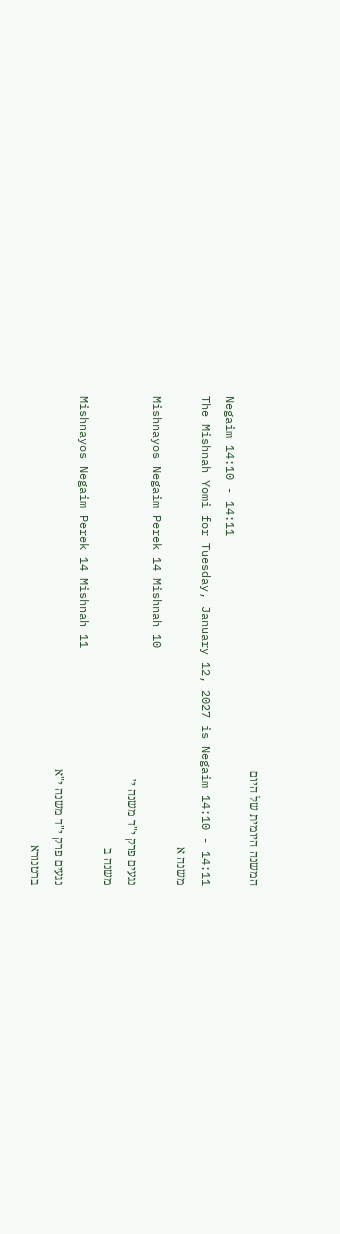המשנה היומית של היום
Negaim 14:10 - 14:11
The Mishnah Yomi for Tuesday, January 12, 2027 is Negaim 14:10 - 14:11
משנה א
Mishnayos Negaim Perek 14 Mishnah 10
נגעים פרק י"ד משנה י׳
משנה ב
Mishnayos Negaim Perek 14 Mishnah 11
נגעים פרק י"ד משנה י"א
ברטנורא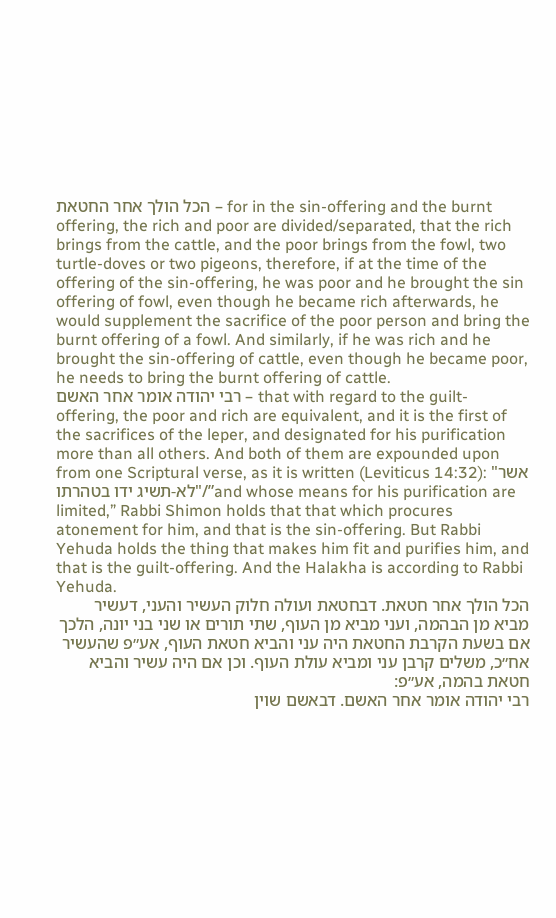הכל הולך אחר החטאת – for in the sin-offering and the burnt offering, the rich and poor are divided/separated, that the rich brings from the cattle, and the poor brings from the fowl, two turtle-doves or two pigeons, therefore, if at the time of the offering of the sin-offering, he was poor and he brought the sin offering of fowl, even though he became rich afterwards, he would supplement the sacrifice of the poor person and bring the burnt offering of a fowl. And similarly, if he was rich and he brought the sin-offering of cattle, even though he became poor, he needs to bring the burnt offering of cattle.
רבי יהודה אומר אחר האשם – that with regard to the guilt-offering, the poor and rich are equivalent, and it is the first of the sacrifices of the leper, and designated for his purification more than all others. And both of them are expounded upon from one Scriptural verse, as it is written (Leviticus 14:32): "אשר לא-תשיג ידו בטהרתו"/”and whose means for his purification are limited,” Rabbi Shimon holds that that which procures atonement for him, and that is the sin-offering. But Rabbi Yehuda holds the thing that makes him fit and purifies him, and that is the guilt-offering. And the Halakha is according to Rabbi Yehuda.
הכל הולך אחר חטאת. דבחטאת ועולה חלוק העשיר והעני, דעשיר מביא מן הבהמה, ועני מביא מן העוף, שתי תורים או שני בני יונה, הלכך אם בשעת הקרבת החטאת היה עני והביא חטאת העוף, אע״פ שהעשיר אח״כ, משלים קרבן עני ומביא עולת העוף. וכן אם היה עשיר והביא חטאת בהמה, אע״פ:
רבי יהודה אומר אחר האשם. דבאשם שוין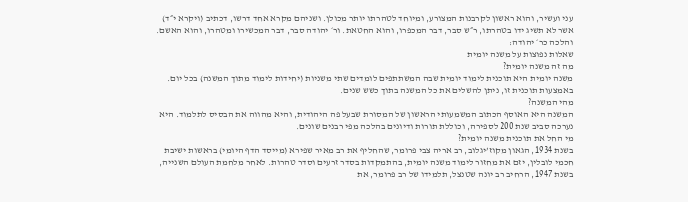עני ועשיר, והוא ראשון לקרבנות המצורע, ומיוחד לטהרתו יותר מכולן. ושניהם מקרא אחד דרשו, דכתיב (ויקרא י״ד) אשר לא תשיג ידו בטהרתו, ר״ש סבר, דבר המכפרו, והוא החטאת. ור׳ יהודה סבר, דבר המכשירו ומטהרו, והוא האשם. והלכה כר׳ יהודה:
שאלות נפוצות על משנה יומית
מה זה משנה יומית?
משנה יומית היא תוכנית לימוד יומית שבה המשתתפים לומדים שתי משניות (יחידות לימוד מתוך המשנה) בכל יום. באמצעות תוכנית זו, ניתן להשלים את כל המשנה בתוך כשש שנים.
מהי המשנה?
המשנה היא האוסף הכתוב המשמעותי הראשון של המסורת שבעל פה היהודית, והיא מהווה את הבסיס לתלמוד. היא נערכה סביב שנת 200 לספירה, וכוללת תורות ודיונים בהלכה מפי רבנים שונים.
מי החל את תוכנית משנה יומית?
בשנת 1934, הגאון מקוז’יגלוב, רב אריה צבי פרומר, שהחליף את רב מאיר שפירא (מייסד הדף היומי) בראשות ישיבת חכמי לובלין, יזם את מחזור לימוד משנה יומית, בהתמקדות בסדר זרעים וסדר טהרות. לאחר מלחמת העולם השנייה, בשנת 1947, הרחיב רב יונה שטנצל, תלמידו של רב פרומר, את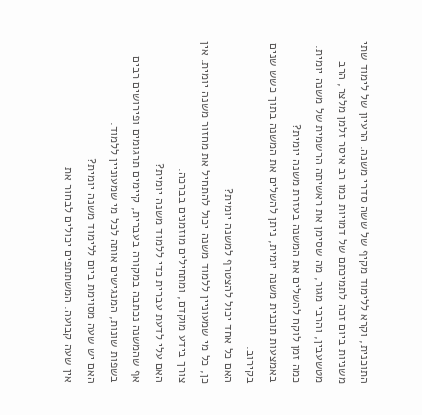התוכנית, וקרא ללימוד מקיף של ששה סדרי משנה. הרעיון של לימוד שתי משניות ביום זכה לתמיכתם של דמויות כמו רב איסר זלמן מלצר, הרב מטשעבין, והרבי מגור, מה שסימן את ראשיתה הרשמית של משנה יומית.
כמה זמן לוקח להשלים את המשנה בעזרת משנה יומית?
באמצעות תוכנית משנה יומית, ניתן להשלים את המשנה בתוך כשש שנים בקירוב.
האם כל אחד יכול להצטרף למשנה יומית?
כן, כל מי שמעוניין ללמוד משנה יכול להתחיל את מחזור משנה יומית. אין צורך בידע מוקדם, ומתחילים מוזמנים בברכה.
האם עלי לדעת עברית כדי ללמוד משנה יומית?
אף שהמשנה נכתבה במקורה בעברית, קיימים תרגומים ופירושים רבים בשפות שונות, המנגישים אותה לכל מי שמעוניין ללמוד.
האם יש שעה מסוימת ביום ללימוד משנה יומית?
אין שעה קבועה. המשתתפים יכולים לבחור את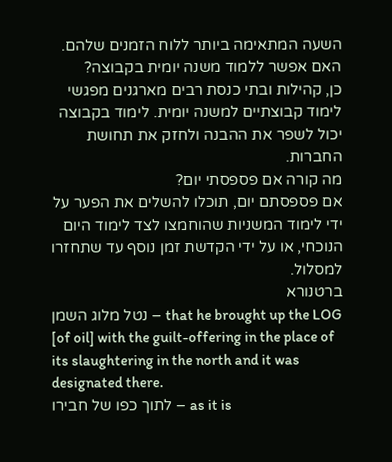השעה המתאימה ביותר ללוח הזמנים שלהם.
האם אפשר ללמוד משנה יומית בקבוצה?
כן, קהילות ובתי כנסת רבים מארגנים מפגשי לימוד קבוצתיים למשנה יומית. לימוד בקבוצה יכול לשפר את ההבנה ולחזק את תחושת החברות.
מה קורה אם פספסתי יום?
אם פספסתם יום, תוכלו להשלים את הפער על ידי לימוד המשניות שהוחמצו לצד לימוד היום הנוכחי, או על ידי הקדשת זמן נוסף עד שתחזרו למסלול.
ברטנורא
נטל מלוג השמן – that he brought up the LOG [of oil] with the guilt-offering in the place of its slaughtering in the north and it was designated there.
לתוך כפו של חבירו – as it is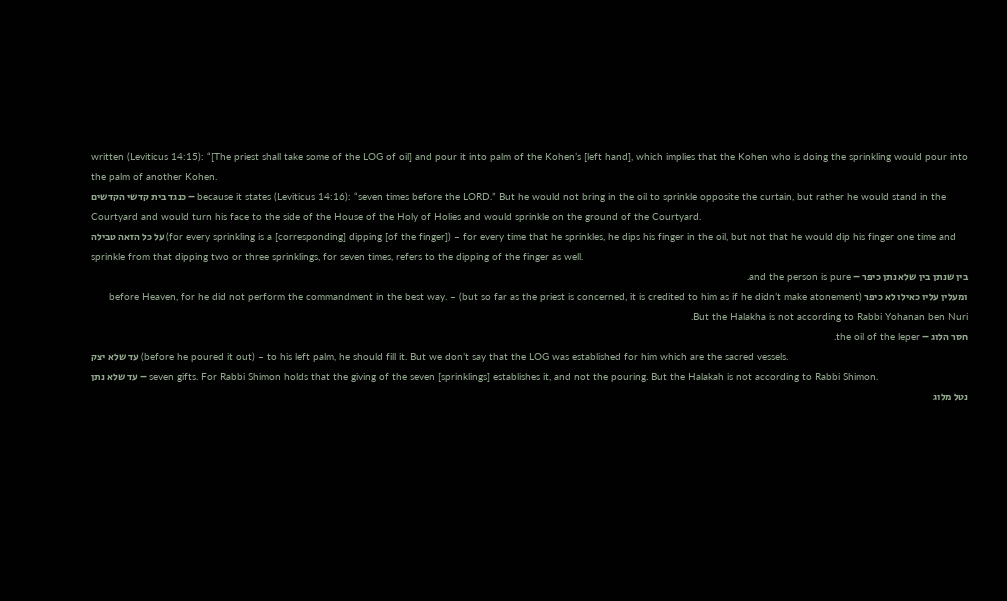written (Leviticus 14:15): “[The priest shall take some of the LOG of oil] and pour it into palm of the Kohen’s [left hand], which implies that the Kohen who is doing the sprinkling would pour into the palm of another Kohen.
כנגד בית קדשי הקדשים – because it states (Leviticus 14:16): “seven times before the LORD.” But he would not bring in the oil to sprinkle opposite the curtain, but rather he would stand in the Courtyard and would turn his face to the side of the House of the Holy of Holies and would sprinkle on the ground of the Courtyard.
על כל הזאה טבילה (for every sprinkling is a [corresponding] dipping [of the finger]) – for every time that he sprinkles, he dips his finger in the oil, but not that he would dip his finger one time and sprinkle from that dipping two or three sprinklings, for seven times, refers to the dipping of the finger as well.
בין שנתן בין שלא נתן כיפר – and the person is pure.
ומעלין עליו כאילו לא כיפר (but so far as the priest is concerned, it is credited to him as if he didn’t make atonement) – before Heaven, for he did not perform the commandment in the best way. But the Halakha is not according to Rabbi Yohanan ben Nuri.
חסר הלוג – the oil of the leper.
עד שלא יצק (before he poured it out) – to his left palm, he should fill it. But we don’t say that the LOG was established for him which are the sacred vessels.
עד שלא נתן – seven gifts. For Rabbi Shimon holds that the giving of the seven [sprinklings] establishes it, and not the pouring. But the Halakah is not according to Rabbi Shimon.
נטל מלוג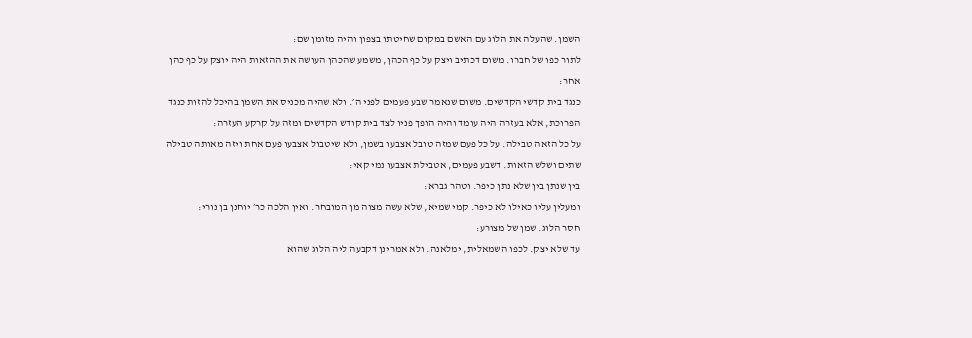השמן. שהעלה את הלוג עם האשם במקום שחיטתו בצפון והיה מזומן שם:
לתור כפו של חברו. משום דכתיב ויצק על כף הכהן, משמע שהכהן העושה את ההזאות היה יוצק על כף כהן אחר:
כנגד בית קדשי הקדשים. משום שנאמר שבע פעמים לפני ה׳. ולא שהיה מכניס את השמן בהיכל להזות כנגד הפרוכת, אלא בעזרה היה עומד והיה הופך פניו לצד בית קודש הקדשים ומזה על קרקע העזרה:
על כל הזאה טבילה. על כל פעם שמזה טובל אצבעו בשמן, ולא שיטבול אצבעו פעם אחת ויזה מאותה טבילה שתים ושלש הזאות. דשבע פעמים, אטבילת אצבעו נמי קאי:
בין שנתן בין שלא נתן כיפר. וטהר גברא:
ומעלין עליו כאילו לא כיפר. קמי שמיא, שלא עשה מצוה מן המובחר. ואין הלכה כר׳ יוחנן בן נורי:
חסר הלוג. שמן של מצורע:
עד שלא יצק. לכפו השמאלית, ימלאנה. ולא אמרינן דקבעה ליה הלוג שהוא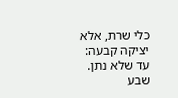כלי שרת, אלא יציקה קבעה:
עד שלא נתן. שבע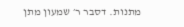מתנות. דסבר ר׳ שמעון מתן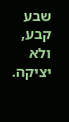שבע קבע, ולא יציקה.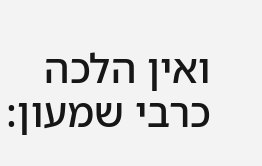ואין הלכה כרבי שמעון: